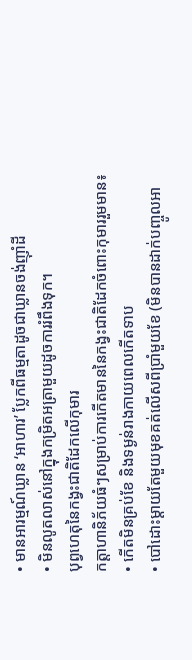• មានអារម្មណ៍ឃ្លាន ‘អាហារ’ ប្លែកពីធម្មតាដូចជាឃ្លានចង់ញ៉ាំដី
• មិនលូតលាស់នៅក្នុងកម្រិតអត្រាមួយដូចការរំពឹងទុក។
បុព្វហេតុនៃកង្វះជាតិដែកលើកុមារ
កត្តាហានិភ័យធំៗសម្រាប់ការកើតមាននៃកង្វះជាតិដែកចំពោះកុមាររួមមាន៖
• កើតមិនគ្រប់ខែ និងទម្ងន់រាងកាយពេលកើតទាប
• បៅដោះម្តាយតែមួយមុខគត់លើសពីប្រាំមួយខែ (មិនបានដាក់បញ្ចូលអា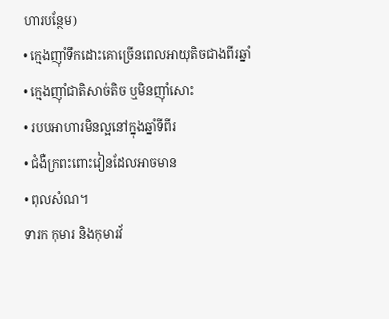ហារបន្ថែម)
• ក្មេងញ៉ាំទឹកដោះគោច្រើនពេលអាយុតិចជាងពីរឆ្នាំ
• ក្មេងញ៉ាំជាតិសាច់តិច ឬមិនញ៉ាំសោះ
• របបអាហារមិនល្អនៅក្នុងឆ្នាំទីពីរ
• ជំងឺក្រពះពោះវៀនដែលអាចមាន
• ពុលសំណ។
ទារក កុមារ និងកុមារវ័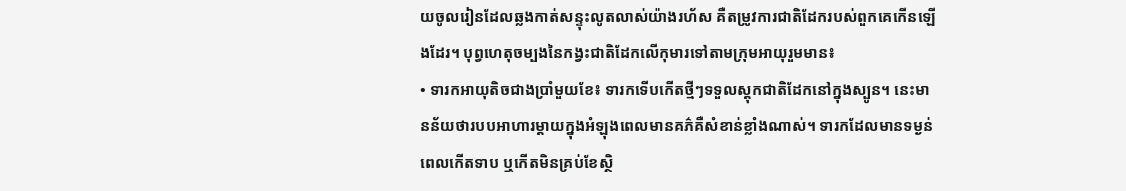យចូលរៀនដែលឆ្លងកាត់សន្ទុះលូតលាស់យ៉ាងរហ័ស គឺតម្រូវការជាតិដែករបស់ពួកគេកើនឡើងដែរ។ បុព្វហេតុចម្បងនៃកង្វះជាតិដែកលើកុមារទៅតាមក្រុមអាយុរួមមាន៖
• ទារកអាយុតិចជាងប្រាំមួយខែ៖ ទារកទើបកើតថ្មីៗទទួលស្តុកជាតិដែកនៅក្នុងស្បូន។ នេះមានន័យថារបបអាហារម្តាយក្នុងអំឡុងពេលមានគភ៌គឺសំខាន់ខ្លាំងណាស់។ ទារកដែលមានទម្ងន់ពេលកើតទាប ឬកើតមិនគ្រប់ខែស្ថិ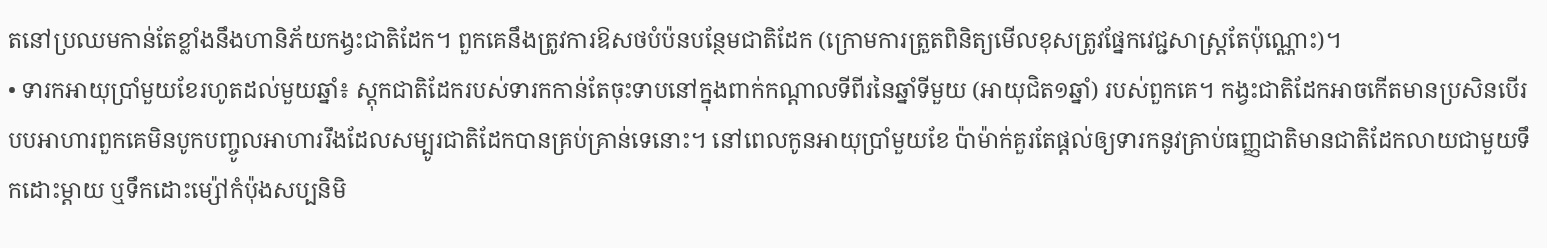តនៅប្រឈមកាន់តែខ្លាំងនឹងហានិភ័យកង្វះជាតិដែក។ ពួកគេនឹងត្រូវការឱសថបំប៉នបន្ថែមជាតិដែក (ក្រោមការត្រួតពិនិត្យមើលខុសត្រូវផ្នែកវេជ្ជសាស្ត្រតែប៉ុណ្ណោះ)។
• ទារកអាយុប្រាំមួយខែរហូតដល់មួយឆ្នាំ៖ ស្តុកជាតិដែករបស់ទារកកាន់តែចុះទាបនៅក្នុងពាក់កណ្តាលទីពីរនៃឆ្នាំទីមួយ (អាយុជិត១ឆ្នាំ) របស់ពួកគេ។ កង្វះជាតិដែកអាចកើតមានប្រសិនបើរបបអាហារពួកគេមិនបូកបញ្ចូលអាហាររឹងដែលសម្បូរជាតិដែកបានគ្រប់គ្រាន់ទេនោះ។ នៅពេលកូនអាយុប្រាំមួយខែ ប៉ាម៉ាក់គួរតែផ្តល់ឲ្យទារកនូវគ្រាប់ធញ្ញជាតិមានជាតិដែកលាយជាមួយទឹកដោះម្តាយ ឬទឹកដោះម្ស៉ៅកំប៉ុងសប្បនិមិ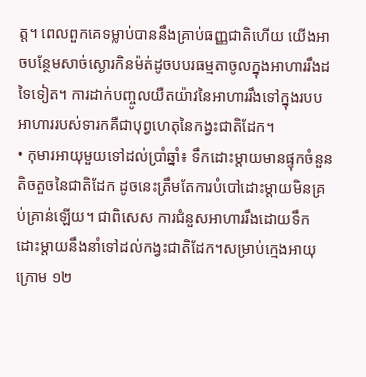ត្ត។ ពេលពួកគេទម្លាប់បាននឹងគ្រាប់ធញ្ញជាតិហើយ យើងអាចបន្ថែមសាច់ស្ងោរកិនម៉ត់ដូចបបរធម្មតាចូលក្នុងអាហាររឹងដទៃទៀត។ ការដាក់បញ្ចូលយឺតយ៉ាវនៃអាហាររឹងទៅក្នុងរបបអាហាររបស់ទារកគឺជាបុព្វហេតុនៃកង្វះជាតិដែក។
• កុមារអាយុមួយទៅដល់ប្រាំឆ្នាំ៖ ទឹកដោះម្តាយមានផ្ទុកចំនួនតិចតួចនៃជាតិដែក ដូចនេះត្រឹមតែការបំបៅដោះម្តាយមិនគ្រប់គ្រាន់ឡើយ។ ជាពិសេស ការជំនួសអាហាររឹងដោយទឹកដោះម្តាយនឹងនាំទៅដល់កង្វះជាតិដែក។សម្រាប់ក្មេងអាយុក្រោម ១២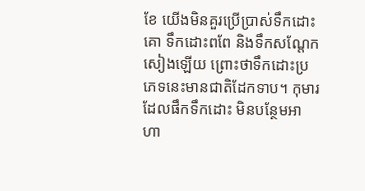ខែ យើងមិនគួរប្រើប្រាស់ទឹកដោះគោ ទឹកដោះពពែ និងទឹកសណ្តែកសៀងឡើយ ព្រោះថាទឹកដោះប្រភេទនេះមានជាតិដែកទាប។ កុមារដែលផឹកទឹកដោះ មិនបន្ថែមអាហា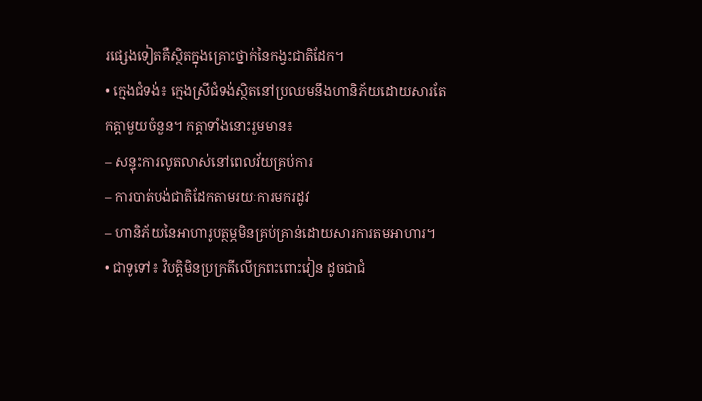រផ្សេងទៀតគឺស្ថិតក្នុងគ្រោះថ្នាក់នៃកង្វះជាតិដែក។
• ក្មេងជំទង់៖ ក្មេងស្រីជំទង់ស្ថិតនៅប្រឈមនឹងហានិភ័យដោយសារតែកត្តាមួយចំនួន។ កត្តាទាំងនោះរួមមាន៖
– សន្ទុះការលូតលាស់នៅពេលវ័យគ្រប់ការ
– ការបាត់បង់ជាតិដែកតាមរយៈការមករដូវ
– ហានិភ័យនៃអាហារូបត្ថម្ភមិនគ្រប់គ្រាន់ដោយសារការតមអាហារ។
• ជាទូទៅ៖ វិបត្តិមិនប្រក្រតីលើក្រពះពោះវៀន ដូចជាជំ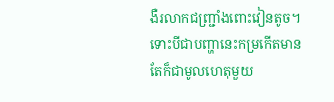ងឺរលាកជញ្ជ្រាំងពោះវៀនតូច។ ទោះបីជាបញ្ហានេះកម្រកើតមាន តែក៏ជាមូលហេតុមួយ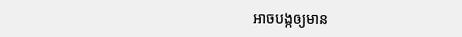អាចបង្កឲ្យមាន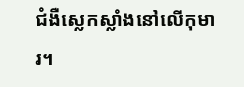ជំងឺស្លេកស្លាំងនៅលើកុមារ។